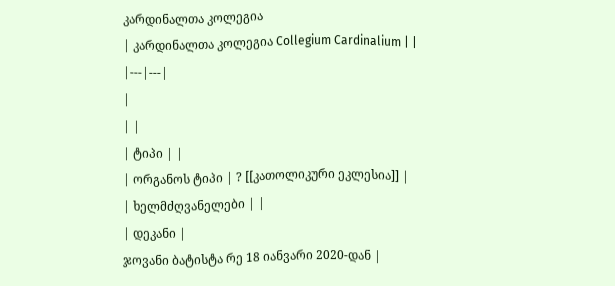კარდინალთა კოლეგია
| კარდინალთა კოლეგია Collegium Cardinalium | |
|---|---|
|
| |
| ტიპი | |
| ორგანოს ტიპი | ? [[კათოლიკური ეკლესია]] |
| ხელმძღვანელები | |
| დეკანი |
ჯოვანი ბატისტა რე 18 იანვარი 2020-დან |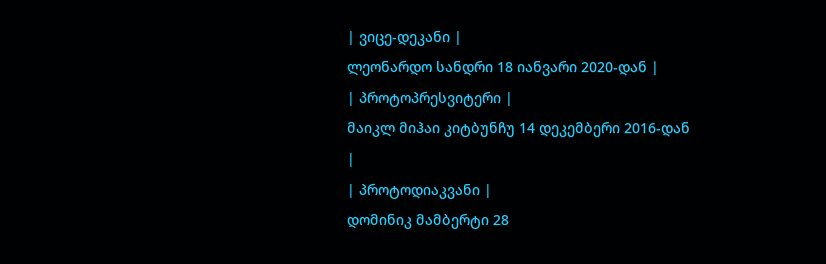| ვიცე-დეკანი |
ლეონარდო სანდრი 18 იანვარი 2020-დან |
| პროტოპრესვიტერი |
მაიკლ მიჰაი კიტბუნჩუ 14 დეკემბერი 2016-დან |
| პროტოდიაკვანი |
დომინიკ მამბერტი 28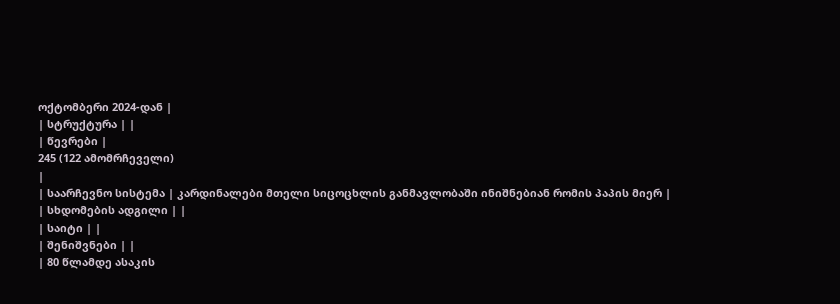ოქტომბერი 2024-დან |
| სტრუქტურა | |
| წევრები |
245 (122 ამომრჩეველი)
|
| საარჩევნო სისტემა | კარდინალები მთელი სიცოცხლის განმავლობაში ინიშნებიან რომის პაპის მიერ |
| სხდომების ადგილი | |
| საიტი | |
| შენიშვნები | |
| 80 წლამდე ასაკის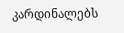კარდინალებს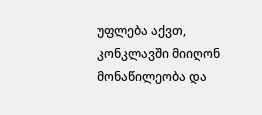უფლება აქვთ, კონკლავში მიიღონ მონაწილეობა და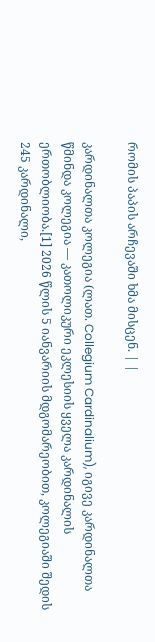რომის პაპის არჩევაში ხმა მისცენ. | |

კარდინალთა კოლეგია (ლათ. Collegium Cardinalium), იგივე კარდინალთა წმინდა კოლეგია — კათოლიკური ეკლესიის ყველა კარდინალის ერთობლიობა.[1] 2026 წლის 5 იანვარიის მდგომარეობით, კოლეგიაში შედის 245 კარდინალი,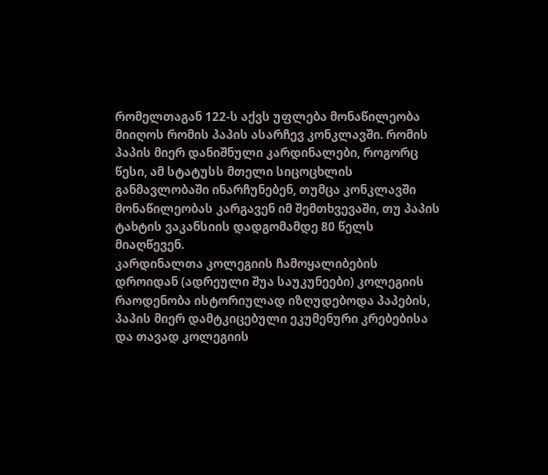რომელთაგან 122-ს აქვს უფლება მონაწილეობა მიიღოს რომის პაპის ასარჩევ კონკლავში. რომის პაპის მიერ დანიშნული კარდინალები, როგორც წესი, ამ სტატუსს მთელი სიცოცხლის განმავლობაში ინარჩუნებენ, თუმცა კონკლავში მონაწილეობას კარგავენ იმ შემთხვევაში, თუ პაპის ტახტის ვაკანსიის დადგომამდე 80 წელს მიაღწევენ.
კარდინალთა კოლეგიის ჩამოყალიბების დროიდან (ადრეული შუა საუკუნეები) კოლეგიის რაოდენობა ისტორიულად იზღუდებოდა პაპების, პაპის მიერ დამტკიცებული ეკუმენური კრებებისა და თავად კოლეგიის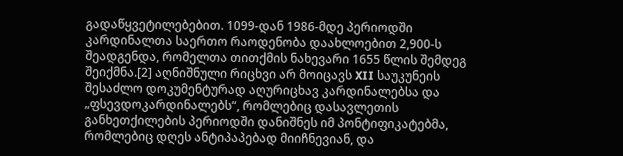გადაწყვეტილებებით. 1099-დან 1986-მდე პერიოდში კარდინალთა საერთო რაოდენობა დაახლოებით 2,900-ს შეადგენდა, რომელთა თითქმის ნახევარი 1655 წლის შემდეგ შეიქმნა.[2] აღნიშნული რიცხვი არ მოიცავს XII საუკუნეის შესაძლო დოკუმენტურად აღურიცხავ კარდინალებსა და „ფსევდოკარდინალებს“, რომლებიც დასავლეთის განხეთქილების პერიოდში დანიშნეს იმ პონტიფიკატებმა, რომლებიც დღეს ანტიპაპებად მიიჩნევიან, და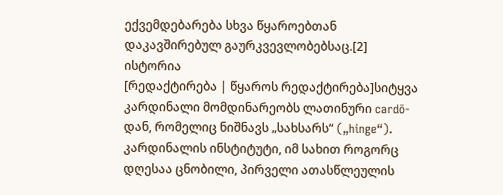ექვემდებარება სხვა წყაროებთან დაკავშირებულ გაურკვევლობებსაც.[2]
ისტორია
[რედაქტირება | წყაროს რედაქტირება]სიტყვა კარდინალი მომდინარეობს ლათინური cardō-დან, რომელიც ნიშნავს „სახსარს“ („hinge“). კარდინალის ინსტიტუტი, იმ სახით როგორც დღესაა ცნობილი, პირველი ათასწლეულის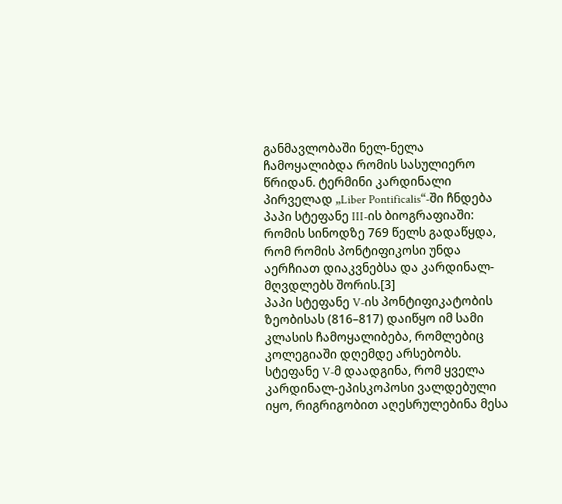განმავლობაში ნელ-ნელა ჩამოყალიბდა რომის სასულიერო წრიდან. ტერმინი კარდინალი პირველად „Liber Pontificalis“-ში ჩნდება პაპი სტეფანე III-ის ბიოგრაფიაში: რომის სინოდზე 769 წელს გადაწყდა, რომ რომის პონტიფიკოსი უნდა აერჩიათ დიაკვნებსა და კარდინალ-მღვდლებს შორის.[3]
პაპი სტეფანე V-ის პონტიფიკატობის ზეობისას (816–817) დაიწყო იმ სამი კლასის ჩამოყალიბება, რომლებიც კოლეგიაში დღემდე არსებობს. სტეფანე V-მ დაადგინა, რომ ყველა კარდინალ-ეპისკოპოსი ვალდებული იყო, რიგრიგობით აღესრულებინა მესა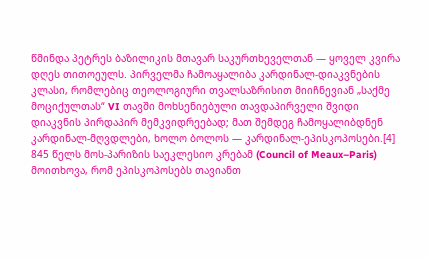წმინდა პეტრეს ბაზილიკის მთავარ საკურთხეველთან — ყოველ კვირა დღეს თითოეულს. პირველმა ჩამოაყალიბა კარდინალ-დიაკვნების კლასი, რომლებიც თეოლოგიური თვალსაზრისით მიიჩნევიან „საქმე მოციქულთას“ VI თავში მოხსენიებული თავდაპირველი შვიდი დიაკვნის პირდაპირ მემკვიდრეებად; მათ შემდეგ ჩამოყალიბდნენ კარდინალ-მღვდლები, ხოლო ბოლოს — კარდინალ-ეპისკოპოსები.[4]
845 წელს მოს-პარიზის საეკლესიო კრებამ (Council of Meaux–Paris) მოითხოვა, რომ ეპისკოპოსებს თავიანთ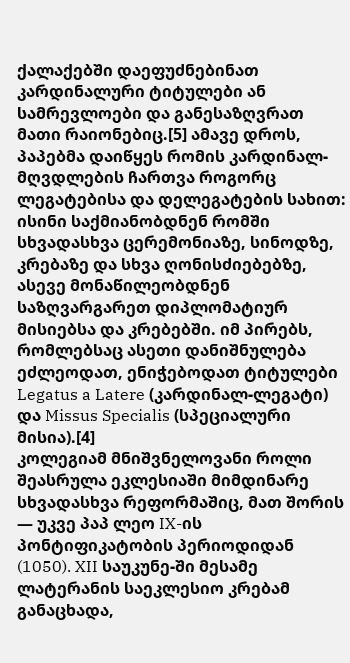ქალაქებში დაეფუძნებინათ კარდინალური ტიტულები ან სამრევლოები და განესაზღვრათ მათი რაიონებიც.[5] ამავე დროს, პაპებმა დაიწყეს რომის კარდინალ-მღვდლების ჩართვა როგორც ლეგატებისა და დელეგატების სახით: ისინი საქმიანობდნენ რომში სხვადასხვა ცერემონიაზე, სინოდზე, კრებაზე და სხვა ღონისძიებებზე, ასევე მონაწილეობდნენ საზღვარგარეთ დიპლომატიურ მისიებსა და კრებებში. იმ პირებს, რომლებსაც ასეთი დანიშნულება ეძლეოდათ, ენიჭებოდათ ტიტულები Legatus a Latere (კარდინალ-ლეგატი) და Missus Specialis (სპეციალური მისია).[4]
კოლეგიამ მნიშვნელოვანი როლი შეასრულა ეკლესიაში მიმდინარე სხვადასხვა რეფორმაშიც, მათ შორის — უკვე პაპ ლეო IX-ის პონტიფიკატობის პერიოდიდან (1050). XII საუკუნე-ში მესამე ლატერანის საეკლესიო კრებამ განაცხადა,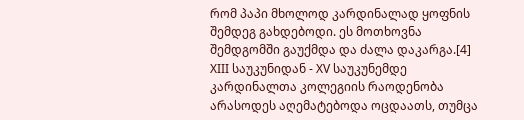რომ პაპი მხოლოდ კარდინალად ყოფნის შემდეგ გახდებოდი. ეს მოთხოვნა შემდგომში გაუქმდა და ძალა დაკარგა.[4]
XIII საუკუნიდან - XV საუკუნემდე კარდინალთა კოლეგიის რაოდენობა არასოდეს აღემატებოდა ოცდაათს, თუმცა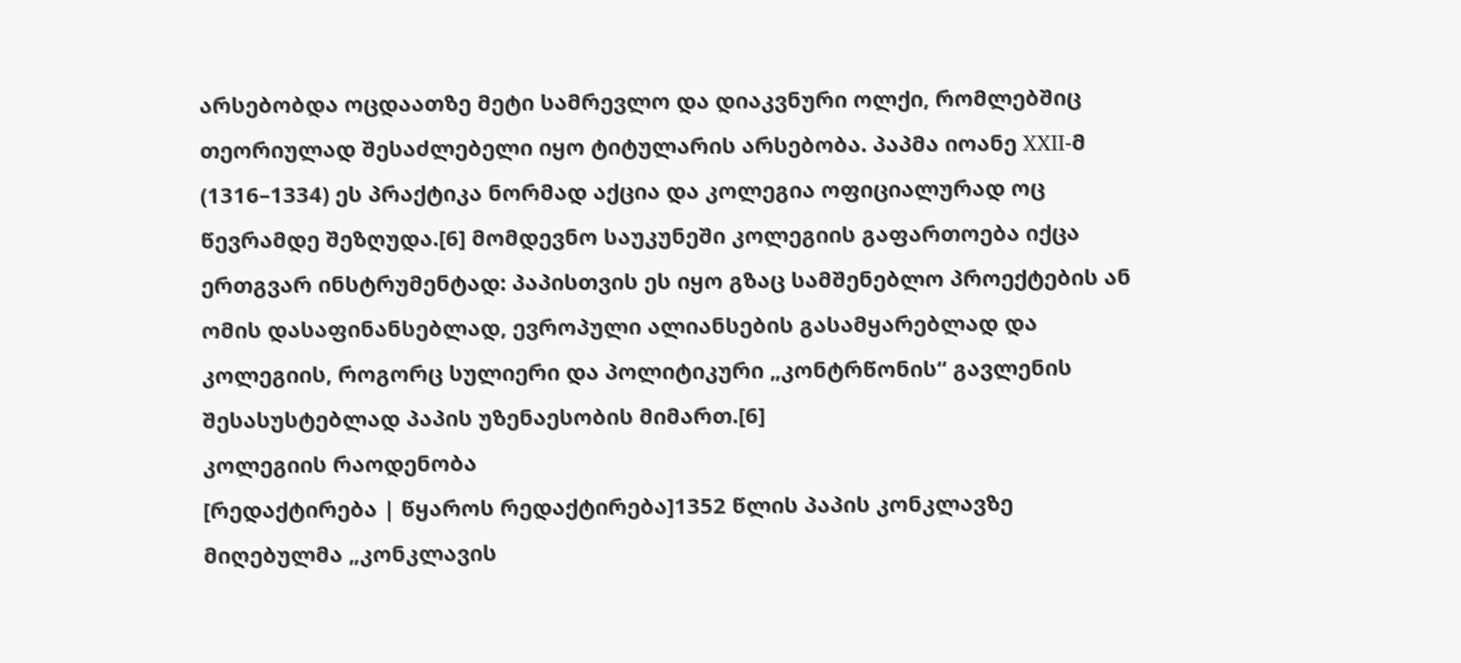არსებობდა ოცდაათზე მეტი სამრევლო და დიაკვნური ოლქი, რომლებშიც თეორიულად შესაძლებელი იყო ტიტულარის არსებობა. პაპმა იოანე XXII-მ (1316–1334) ეს პრაქტიკა ნორმად აქცია და კოლეგია ოფიციალურად ოც წევრამდე შეზღუდა.[6] მომდევნო საუკუნეში კოლეგიის გაფართოება იქცა ერთგვარ ინსტრუმენტად: პაპისთვის ეს იყო გზაც სამშენებლო პროექტების ან ომის დასაფინანსებლად, ევროპული ალიანსების გასამყარებლად და კოლეგიის, როგორც სულიერი და პოლიტიკური „კონტრწონის“ გავლენის შესასუსტებლად პაპის უზენაესობის მიმართ.[6]
კოლეგიის რაოდენობა
[რედაქტირება | წყაროს რედაქტირება]1352 წლის პაპის კონკლავზე მიღებულმა „კონკლავის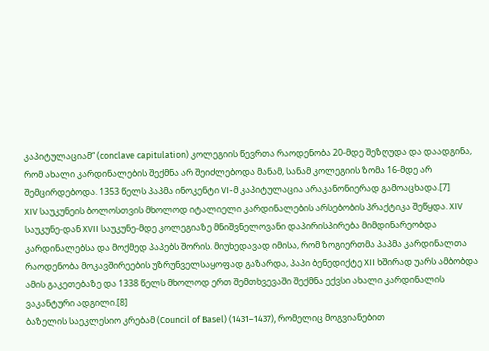კაპიტულაციამ“ (conclave capitulation) კოლეგიის წევრთა რაოდენობა 20-მდე შეზღუდა და დაადგინა, რომ ახალი კარდინალების შექმნა არ შეიძლებოდა მანამ, სანამ კოლეგიის ზომა 16-მდე არ შემცირდებოდა. 1353 წელს პაპმა ინოკენტი VI-მ კაპიტულაცია არაკანონიერად გამოაცხადა.[7]
XIV საუკუნეის ბოლოსთვის მხოლოდ იტალიელი კარდინალების არსებობის პრაქტიკა შეწყდა. XIV საუკუნე-დან XVII საუკუნე-მდე კოლეგიაზე მნიშვნელოვანი დაპირისპირება მიმდინარეობდა კარდინალებსა და მოქმედ პაპებს შორის. მიუხედავად იმისა, რომ ზოგიერთმა პაპმა კარდინალთა რაოდენობა მოკავშირეების უზრუნველსაყოფად გაზარდა, პაპი ბენედიქტე XII ხშირად უარს ამბობდა ამის გაკეთებაზე და 1338 წელს მხოლოდ ერთ შემთხვევაში შექმნა ექვსი ახალი კარდინალის ვაკანტური ადგილი.[8]
ბაზელის საეკლესიო კრებამ (Council of Basel) (1431–1437), რომელიც მოგვიანებით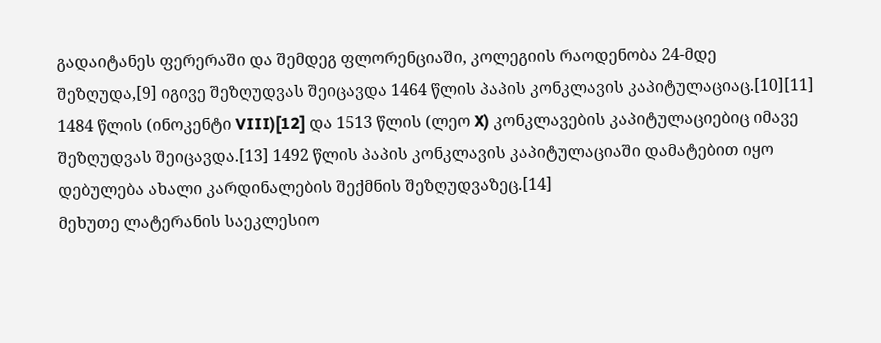გადაიტანეს ფერერაში და შემდეგ ფლორენციაში, კოლეგიის რაოდენობა 24-მდე შეზღუდა,[9] იგივე შეზღუდვას შეიცავდა 1464 წლის პაპის კონკლავის კაპიტულაციაც.[10][11] 1484 წლის (ინოკენტი VIII)[12] და 1513 წლის (ლეო X) კონკლავების კაპიტულაციებიც იმავე შეზღუდვას შეიცავდა.[13] 1492 წლის პაპის კონკლავის კაპიტულაციაში დამატებით იყო დებულება ახალი კარდინალების შექმნის შეზღუდვაზეც.[14]
მეხუთე ლატერანის საეკლესიო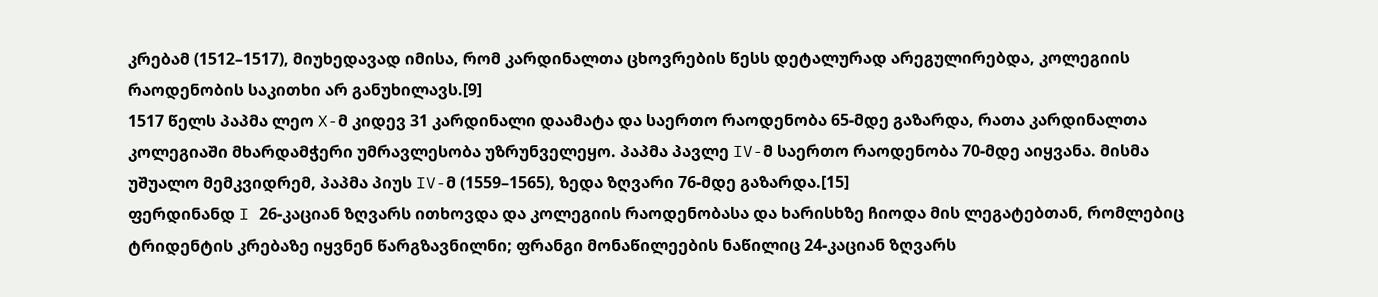კრებამ (1512–1517), მიუხედავად იმისა, რომ კარდინალთა ცხოვრების წესს დეტალურად არეგულირებდა, კოლეგიის რაოდენობის საკითხი არ განუხილავს.[9]
1517 წელს პაპმა ლეო X-მ კიდევ 31 კარდინალი დაამატა და საერთო რაოდენობა 65-მდე გაზარდა, რათა კარდინალთა კოლეგიაში მხარდამჭერი უმრავლესობა უზრუნველეყო. პაპმა პავლე IV-მ საერთო რაოდენობა 70-მდე აიყვანა. მისმა უშუალო მემკვიდრემ, პაპმა პიუს IV-მ (1559–1565), ზედა ზღვარი 76-მდე გაზარდა.[15]
ფერდინანდ I 26-კაციან ზღვარს ითხოვდა და კოლეგიის რაოდენობასა და ხარისხზე ჩიოდა მის ლეგატებთან, რომლებიც ტრიდენტის კრებაზე იყვნენ წარგზავნილნი; ფრანგი მონაწილეების ნაწილიც 24-კაციან ზღვარს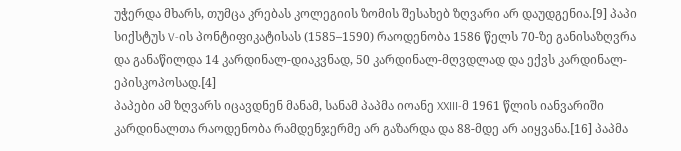უჭერდა მხარს, თუმცა კრებას კოლეგიის ზომის შესახებ ზღვარი არ დაუდგენია.[9] პაპი სიქსტუს V-ის პონტიფიკატისას (1585–1590) რაოდენობა 1586 წელს 70-ზე განისაზღვრა და განაწილდა 14 კარდინალ-დიაკვნად, 50 კარდინალ-მღვდლად და ექვს კარდინალ-ეპისკოპოსად.[4]
პაპები ამ ზღვარს იცავდნენ მანამ, სანამ პაპმა იოანე XXIII-მ 1961 წლის იანვარიში კარდინალთა რაოდენობა რამდენჯერმე არ გაზარდა და 88-მდე არ აიყვანა.[16] პაპმა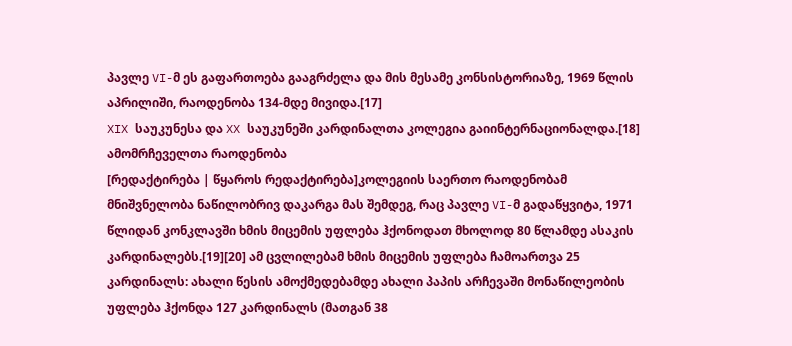პავლე VI-მ ეს გაფართოება გააგრძელა და მის მესამე კონსისტორიაზე, 1969 წლის აპრილიში, რაოდენობა 134-მდე მივიდა.[17]
XIX საუკუნესა და XX საუკუნეში კარდინალთა კოლეგია გაიინტერნაციონალდა.[18]
ამომრჩეველთა რაოდენობა
[რედაქტირება | წყაროს რედაქტირება]კოლეგიის საერთო რაოდენობამ მნიშვნელობა ნაწილობრივ დაკარგა მას შემდეგ, რაც პავლე VI-მ გადაწყვიტა, 1971 წლიდან კონკლავში ხმის მიცემის უფლება ჰქონოდათ მხოლოდ 80 წლამდე ასაკის კარდინალებს.[19][20] ამ ცვლილებამ ხმის მიცემის უფლება ჩამოართვა 25 კარდინალს: ახალი წესის ამოქმედებამდე ახალი პაპის არჩევაში მონაწილეობის უფლება ჰქონდა 127 კარდინალს (მათგან 38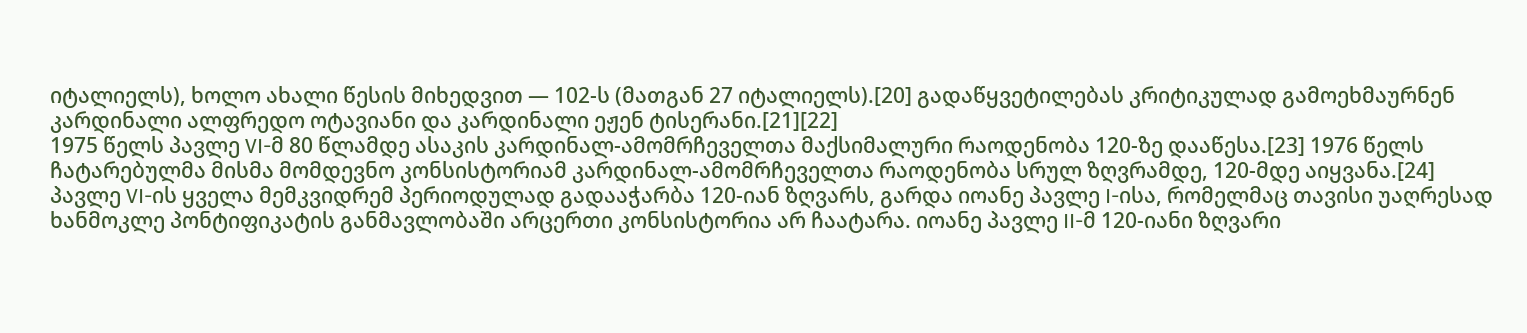იტალიელს), ხოლო ახალი წესის მიხედვით — 102-ს (მათგან 27 იტალიელს).[20] გადაწყვეტილებას კრიტიკულად გამოეხმაურნენ კარდინალი ალფრედო ოტავიანი და კარდინალი ეჟენ ტისერანი.[21][22]
1975 წელს პავლე VI-მ 80 წლამდე ასაკის კარდინალ-ამომრჩეველთა მაქსიმალური რაოდენობა 120-ზე დააწესა.[23] 1976 წელს ჩატარებულმა მისმა მომდევნო კონსისტორიამ კარდინალ-ამომრჩეველთა რაოდენობა სრულ ზღვრამდე, 120-მდე აიყვანა.[24]
პავლე VI-ის ყველა მემკვიდრემ პერიოდულად გადააჭარბა 120-იან ზღვარს, გარდა იოანე პავლე I-ისა, რომელმაც თავისი უაღრესად ხანმოკლე პონტიფიკატის განმავლობაში არცერთი კონსისტორია არ ჩაატარა. იოანე პავლე II-მ 120-იანი ზღვარი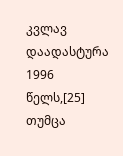კვლავ დაადასტურა 1996 წელს,[25] თუმცა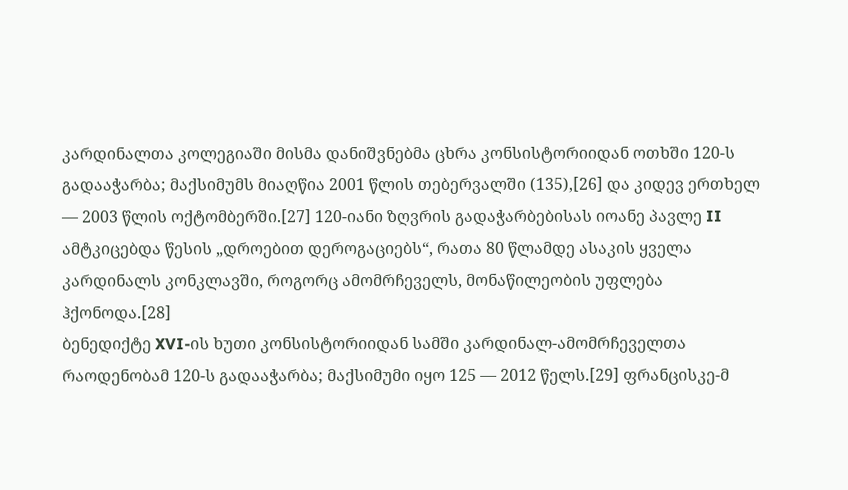კარდინალთა კოლეგიაში მისმა დანიშვნებმა ცხრა კონსისტორიიდან ოთხში 120-ს გადააჭარბა; მაქსიმუმს მიაღწია 2001 წლის თებერვალში (135),[26] და კიდევ ერთხელ — 2003 წლის ოქტომბერში.[27] 120-იანი ზღვრის გადაჭარბებისას იოანე პავლე II ამტკიცებდა წესის „დროებით დეროგაციებს“, რათა 80 წლამდე ასაკის ყველა კარდინალს კონკლავში, როგორც ამომრჩეველს, მონაწილეობის უფლება ჰქონოდა.[28]
ბენედიქტე XVI-ის ხუთი კონსისტორიიდან სამში კარდინალ-ამომრჩეველთა რაოდენობამ 120-ს გადააჭარბა; მაქსიმუმი იყო 125 — 2012 წელს.[29] ფრანცისკე-მ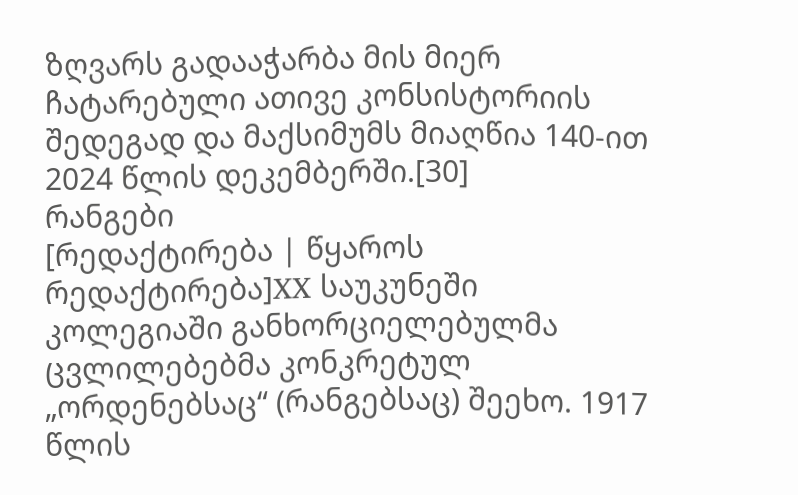ზღვარს გადააჭარბა მის მიერ ჩატარებული ათივე კონსისტორიის შედეგად და მაქსიმუმს მიაღწია 140-ით 2024 წლის დეკემბერში.[30]
რანგები
[რედაქტირება | წყაროს რედაქტირება]XX საუკუნეში კოლეგიაში განხორციელებულმა ცვლილებებმა კონკრეტულ „ორდენებსაც“ (რანგებსაც) შეეხო. 1917 წლის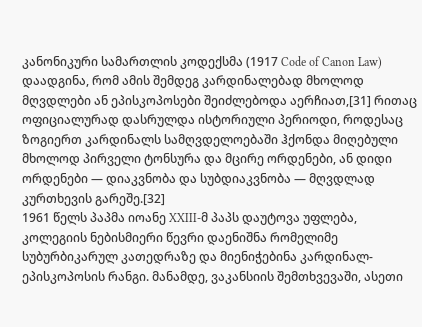კანონიკური სამართლის კოდექსმა (1917 Code of Canon Law) დაადგინა, რომ ამის შემდეგ კარდინალებად მხოლოდ მღვდლები ან ეპისკოპოსები შეიძლებოდა აერჩიათ,[31] რითაც ოფიციალურად დასრულდა ისტორიული პერიოდი, როდესაც ზოგიერთ კარდინალს სამღვდელოებაში ჰქონდა მიღებული მხოლოდ პირველი ტონსურა და მცირე ორდენები, ან დიდი ორდენები — დიაკვნობა და სუბდიაკვნობა — მღვდლად კურთხევის გარეშე.[32]
1961 წელს პაპმა იოანე XXIII-მ პაპს დაუტოვა უფლება, კოლეგიის ნებისმიერი წევრი დაენიშნა რომელიმე სუბურბიკარულ კათედრაზე და მიენიჭებინა კარდინალ-ეპისკოპოსის რანგი. მანამდე, ვაკანსიის შემთხვევაში, ასეთი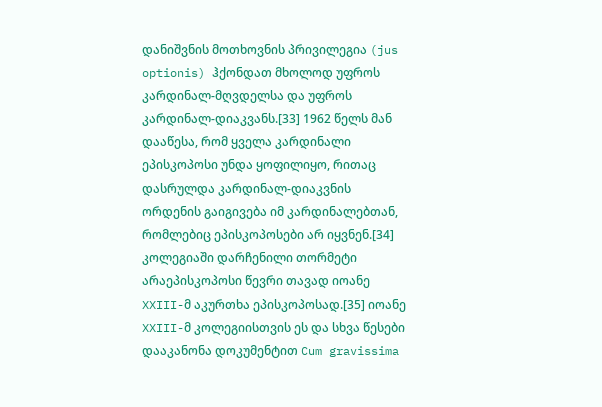დანიშვნის მოთხოვნის პრივილეგია (jus optionis) ჰქონდათ მხოლოდ უფროს კარდინალ-მღვდელსა და უფროს კარდინალ-დიაკვანს.[33] 1962 წელს მან დააწესა, რომ ყველა კარდინალი ეპისკოპოსი უნდა ყოფილიყო, რითაც დასრულდა კარდინალ-დიაკვნის ორდენის გაიგივება იმ კარდინალებთან, რომლებიც ეპისკოპოსები არ იყვნენ.[34] კოლეგიაში დარჩენილი თორმეტი არაეპისკოპოსი წევრი თავად იოანე XXIII-მ აკურთხა ეპისკოპოსად.[35] იოანე XXIII-მ კოლეგიისთვის ეს და სხვა წესები დააკანონა დოკუმენტით Cum gravissima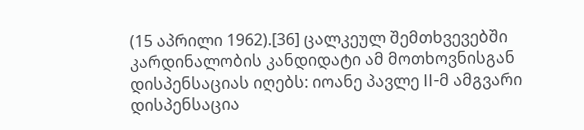(15 აპრილი 1962).[36] ცალკეულ შემთხვევებში კარდინალობის კანდიდატი ამ მოთხოვნისგან დისპენსაციას იღებს: იოანე პავლე II-მ ამგვარი დისპენსაცია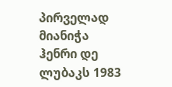პირველად მიანიჭა ჰენრი დე ლუბაკს 1983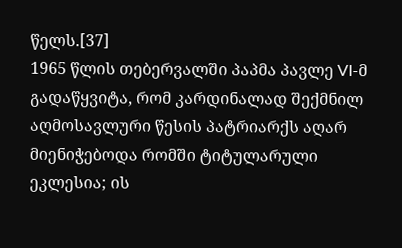წელს.[37]
1965 წლის თებერვალში პაპმა პავლე VI-მ გადაწყვიტა, რომ კარდინალად შექმნილ აღმოსავლური წესის პატრიარქს აღარ მიენიჭებოდა რომში ტიტულარული ეკლესია; ის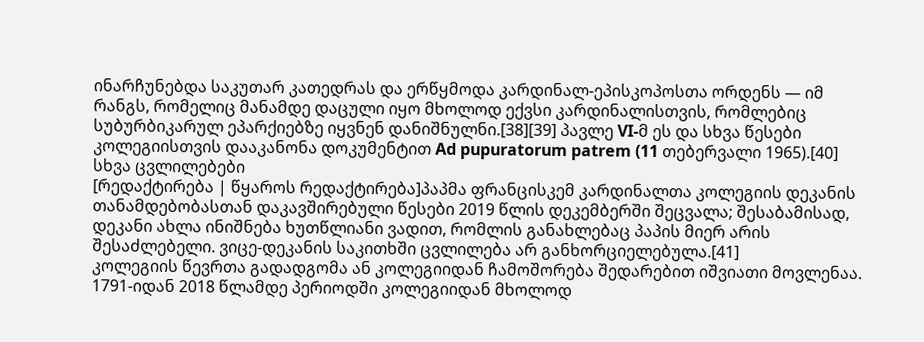ინარჩუნებდა საკუთარ კათედრას და ერწყმოდა კარდინალ-ეპისკოპოსთა ორდენს — იმ რანგს, რომელიც მანამდე დაცული იყო მხოლოდ ექვსი კარდინალისთვის, რომლებიც სუბურბიკარულ ეპარქიებზე იყვნენ დანიშნულნი.[38][39] პავლე VI-მ ეს და სხვა წესები კოლეგიისთვის დააკანონა დოკუმენტით Ad pupuratorum patrem (11 თებერვალი 1965).[40]
სხვა ცვლილებები
[რედაქტირება | წყაროს რედაქტირება]პაპმა ფრანცისკემ კარდინალთა კოლეგიის დეკანის თანამდებობასთან დაკავშირებული წესები 2019 წლის დეკემბერში შეცვალა; შესაბამისად, დეკანი ახლა ინიშნება ხუთწლიანი ვადით, რომლის განახლებაც პაპის მიერ არის შესაძლებელი. ვიცე-დეკანის საკითხში ცვლილება არ განხორციელებულა.[41]
კოლეგიის წევრთა გადადგომა ან კოლეგიიდან ჩამოშორება შედარებით იშვიათი მოვლენაა. 1791-იდან 2018 წლამდე პერიოდში კოლეგიიდან მხოლოდ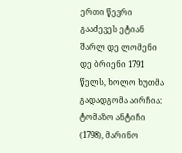ერთი წევრი გააძევეს ეტიან შარლ დე ლომენი დე ბრიენი 1791 წელს, ხოლო ხუთმა გადადგომა აირჩია: ტომაზო ანტიჩი (1798), მარინო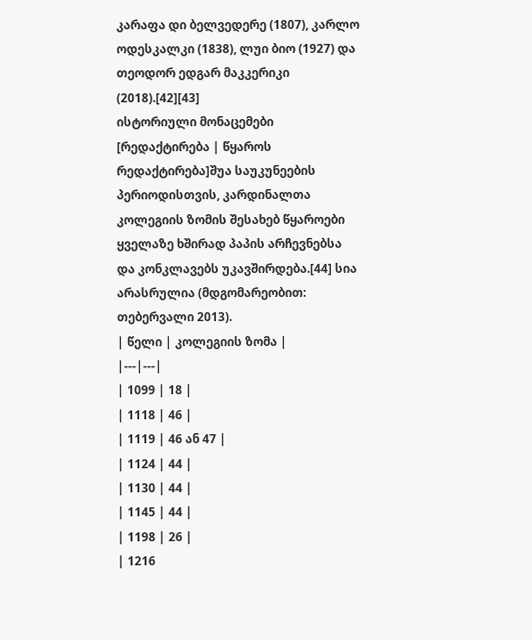კარაფა დი ბელვედერე (1807), კარლო ოდესკალკი (1838), ლუი ბიო (1927) და თეოდორ ედგარ მაკკერიკი (2018).[42][43]
ისტორიული მონაცემები
[რედაქტირება | წყაროს რედაქტირება]შუა საუკუნეების პერიოდისთვის, კარდინალთა კოლეგიის ზომის შესახებ წყაროები ყველაზე ხშირად პაპის არჩევნებსა და კონკლავებს უკავშირდება.[44] სია არასრულია (მდგომარეობით: თებერვალი 2013).
| წელი | კოლეგიის ზომა |
|---|---|
| 1099 | 18 |
| 1118 | 46 |
| 1119 | 46 ან 47 |
| 1124 | 44 |
| 1130 | 44 |
| 1145 | 44 |
| 1198 | 26 |
| 1216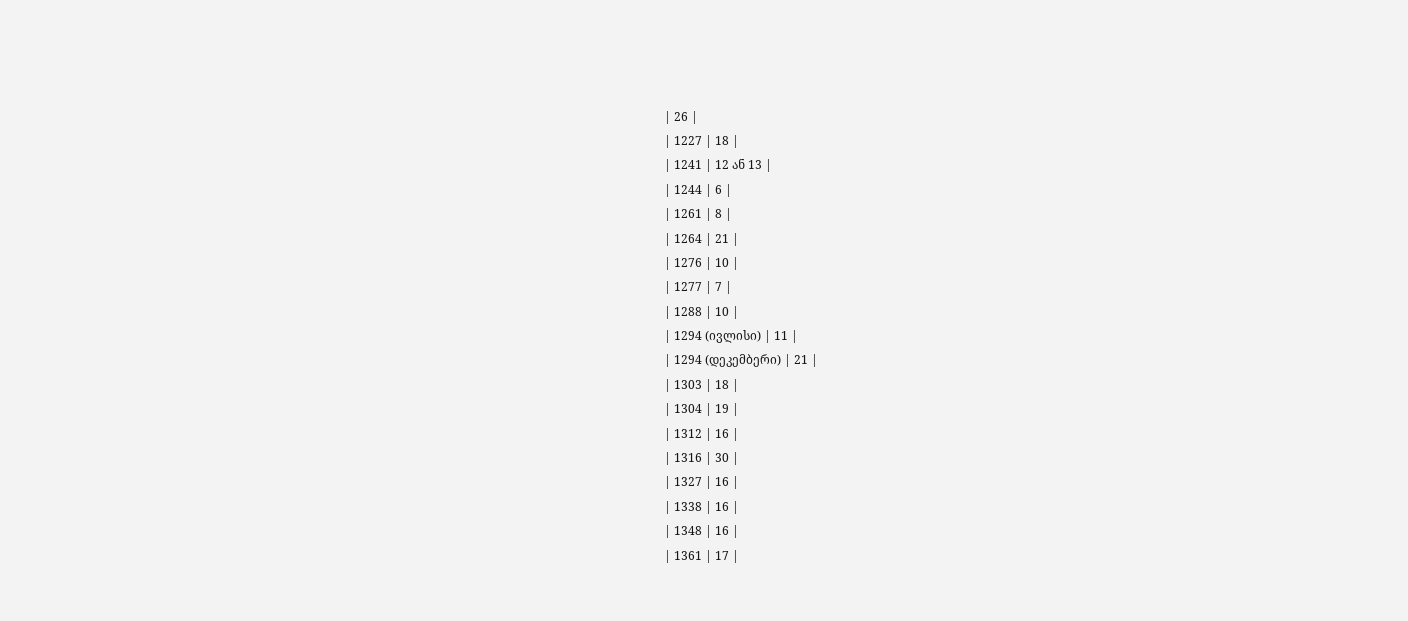| 26 |
| 1227 | 18 |
| 1241 | 12 ან 13 |
| 1244 | 6 |
| 1261 | 8 |
| 1264 | 21 |
| 1276 | 10 |
| 1277 | 7 |
| 1288 | 10 |
| 1294 (ივლისი) | 11 |
| 1294 (დეკემბერი) | 21 |
| 1303 | 18 |
| 1304 | 19 |
| 1312 | 16 |
| 1316 | 30 |
| 1327 | 16 |
| 1338 | 16 |
| 1348 | 16 |
| 1361 | 17 |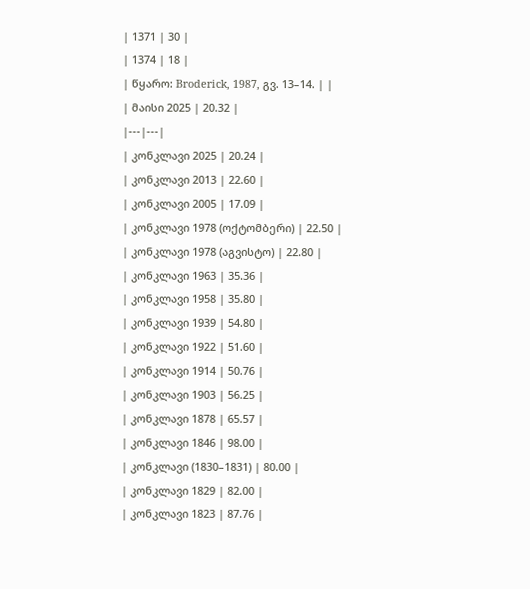| 1371 | 30 |
| 1374 | 18 |
| წყარო: Broderick, 1987, გვ. 13–14. | |
| მაისი 2025 | 20.32 |
|---|---|
| კონკლავი 2025 | 20.24 |
| კონკლავი 2013 | 22.60 |
| კონკლავი 2005 | 17.09 |
| კონკლავი 1978 (ოქტომბერი) | 22.50 |
| კონკლავი 1978 (აგვისტო) | 22.80 |
| კონკლავი 1963 | 35.36 |
| კონკლავი 1958 | 35.80 |
| კონკლავი 1939 | 54.80 |
| კონკლავი 1922 | 51.60 |
| კონკლავი 1914 | 50.76 |
| კონკლავი 1903 | 56.25 |
| კონკლავი 1878 | 65.57 |
| კონკლავი 1846 | 98.00 |
| კონკლავი (1830–1831) | 80.00 |
| კონკლავი 1829 | 82.00 |
| კონკლავი 1823 | 87.76 |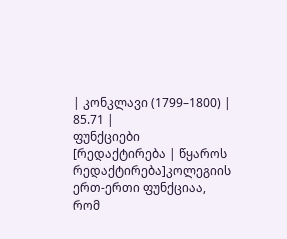| კონკლავი (1799–1800) | 85.71 |
ფუნქციები
[რედაქტირება | წყაროს რედაქტირება]კოლეგიის ერთ-ერთი ფუნქციაა, რომ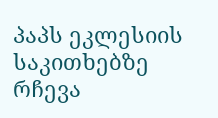პაპს ეკლესიის საკითხებზე რჩევა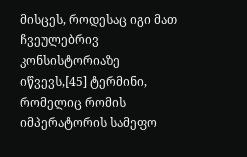მისცეს, როდესაც იგი მათ ჩვეულებრივ კონსისტორიაზე იწვევს,[45] ტერმინი, რომელიც რომის იმპერატორის სამეფო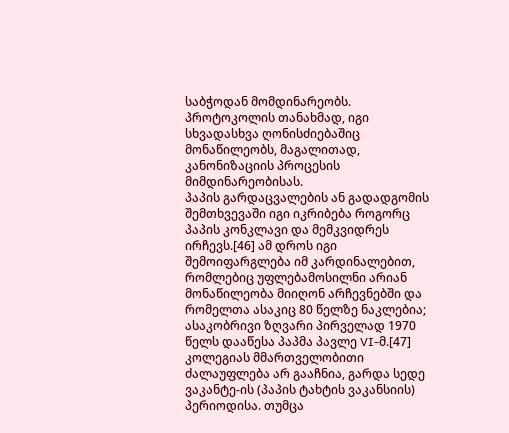საბჭოდან მომდინარეობს. პროტოკოლის თანახმად, იგი სხვადასხვა ღონისძიებაშიც მონაწილეობს, მაგალითად, კანონიზაციის პროცესის მიმდინარეობისას.
პაპის გარდაცვალების ან გადადგომის შემთხვევაში იგი იკრიბება როგორც პაპის კონკლავი და მემკვიდრეს ირჩევს.[46] ამ დროს იგი შემოიფარგლება იმ კარდინალებით, რომლებიც უფლებამოსილნი არიან მონაწილეობა მიიღონ არჩევნებში და რომელთა ასაკიც 80 წელზე ნაკლებია; ასაკობრივი ზღვარი პირველად 1970 წელს დააწესა პაპმა პავლე VI-მ.[47]
კოლეგიას მმართველობითი ძალაუფლება არ გააჩნია, გარდა სედე ვაკანტე-ის (პაპის ტახტის ვაკანსიის) პერიოდისა. თუმცა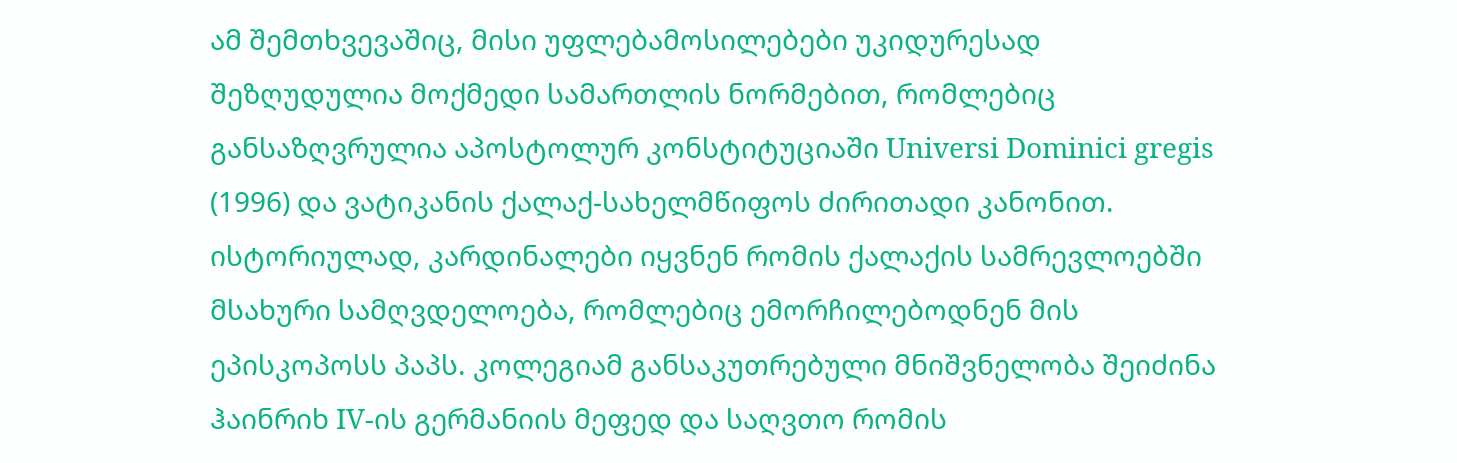ამ შემთხვევაშიც, მისი უფლებამოსილებები უკიდურესად შეზღუდულია მოქმედი სამართლის ნორმებით, რომლებიც განსაზღვრულია აპოსტოლურ კონსტიტუციაში Universi Dominici gregis (1996) და ვატიკანის ქალაქ-სახელმწიფოს ძირითადი კანონით.
ისტორიულად, კარდინალები იყვნენ რომის ქალაქის სამრევლოებში მსახური სამღვდელოება, რომლებიც ემორჩილებოდნენ მის ეპისკოპოსს პაპს. კოლეგიამ განსაკუთრებული მნიშვნელობა შეიძინა ჰაინრიხ IV-ის გერმანიის მეფედ და საღვთო რომის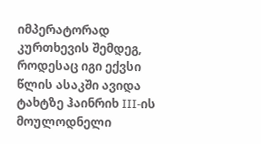იმპერატორად კურთხევის შემდეგ, როდესაც იგი ექვსი წლის ასაკში ავიდა ტახტზე ჰაინრიხ III-ის მოულოდნელი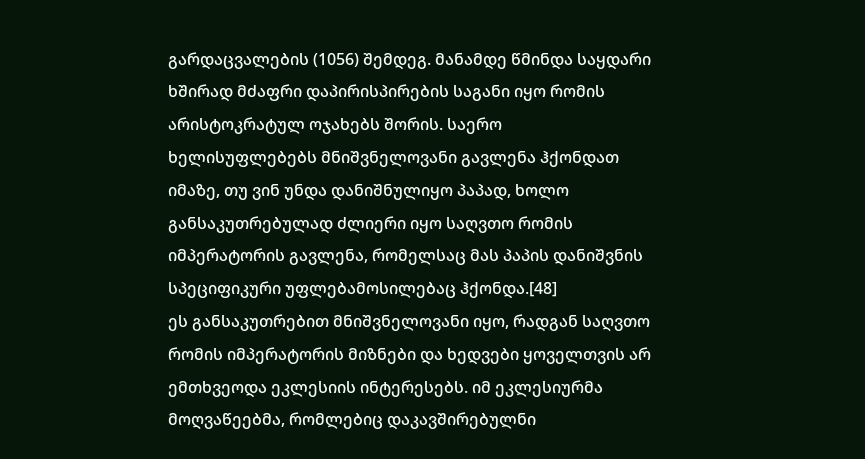გარდაცვალების (1056) შემდეგ. მანამდე წმინდა საყდარი ხშირად მძაფრი დაპირისპირების საგანი იყო რომის არისტოკრატულ ოჯახებს შორის. საერო ხელისუფლებებს მნიშვნელოვანი გავლენა ჰქონდათ იმაზე, თუ ვინ უნდა დანიშნულიყო პაპად, ხოლო განსაკუთრებულად ძლიერი იყო საღვთო რომის იმპერატორის გავლენა, რომელსაც მას პაპის დანიშვნის სპეციფიკური უფლებამოსილებაც ჰქონდა.[48]
ეს განსაკუთრებით მნიშვნელოვანი იყო, რადგან საღვთო რომის იმპერატორის მიზნები და ხედვები ყოველთვის არ ემთხვეოდა ეკლესიის ინტერესებს. იმ ეკლესიურმა მოღვაწეებმა, რომლებიც დაკავშირებულნი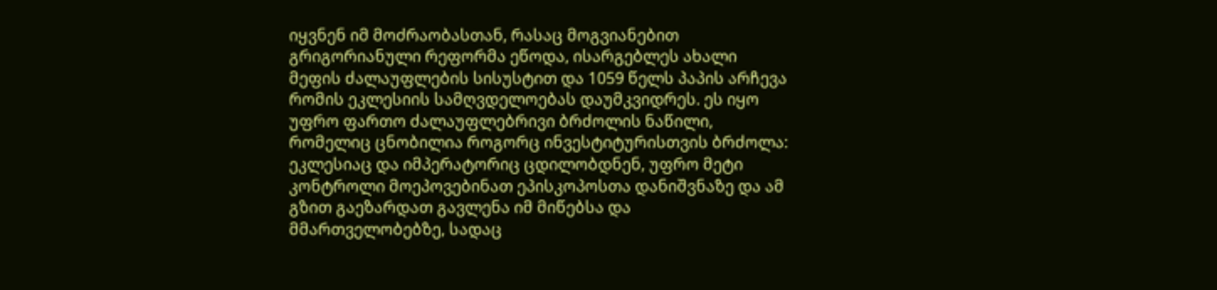იყვნენ იმ მოძრაობასთან, რასაც მოგვიანებით გრიგორიანული რეფორმა ეწოდა, ისარგებლეს ახალი მეფის ძალაუფლების სისუსტით და 1059 წელს პაპის არჩევა რომის ეკლესიის სამღვდელოებას დაუმკვიდრეს. ეს იყო უფრო ფართო ძალაუფლებრივი ბრძოლის ნაწილი, რომელიც ცნობილია როგორც ინვესტიტურისთვის ბრძოლა: ეკლესიაც და იმპერატორიც ცდილობდნენ, უფრო მეტი კონტროლი მოეპოვებინათ ეპისკოპოსთა დანიშვნაზე და ამ გზით გაეზარდათ გავლენა იმ მიწებსა და მმართველობებზე, სადაც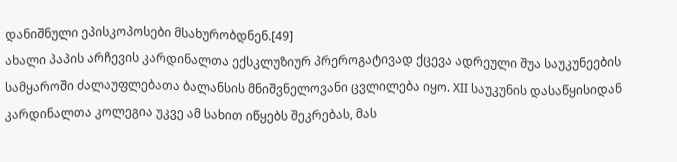დანიშნული ეპისკოპოსები მსახურობდნენ.[49]
ახალი პაპის არჩევის კარდინალთა ექსკლუზიურ პრეროგატივად ქცევა ადრეული შუა საუკუნეების სამყაროში ძალაუფლებათა ბალანსის მნიშვნელოვანი ცვლილება იყო. XII საუკუნის დასაწყისიდან კარდინალთა კოლეგია უკვე ამ სახით იწყებს შეკრებას, მას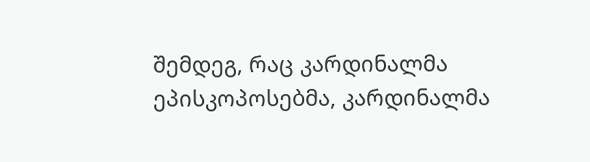შემდეგ, რაც კარდინალმა ეპისკოპოსებმა, კარდინალმა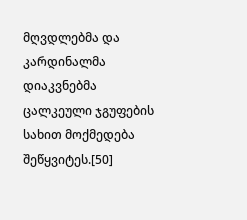მღვდლებმა და კარდინალმა დიაკვნებმა ცალკეული ჯგუფების სახით მოქმედება შეწყვიტეს.[50]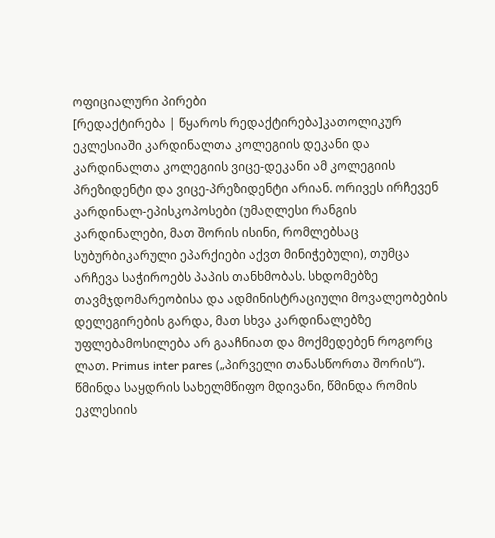ოფიციალური პირები
[რედაქტირება | წყაროს რედაქტირება]კათოლიკურ ეკლესიაში კარდინალთა კოლეგიის დეკანი და კარდინალთა კოლეგიის ვიცე-დეკანი ამ კოლეგიის პრეზიდენტი და ვიცე-პრეზიდენტი არიან. ორივეს ირჩევენ კარდინალ-ეპისკოპოსები (უმაღლესი რანგის კარდინალები, მათ შორის ისინი, რომლებსაც სუბურბიკარული ეპარქიები აქვთ მინიჭებული), თუმცა არჩევა საჭიროებს პაპის თანხმობას. სხდომებზე თავმჯდომარეობისა და ადმინისტრაციული მოვალეობების დელეგირების გარდა, მათ სხვა კარდინალებზე უფლებამოსილება არ გააჩნიათ და მოქმედებენ როგორც ლათ. Primus inter pares („პირველი თანასწორთა შორის“).
წმინდა საყდრის სახელმწიფო მდივანი, წმინდა რომის ეკლესიის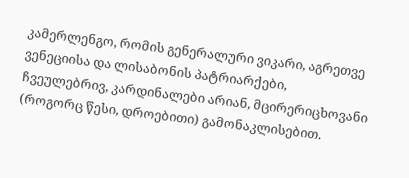კამერლენგო, რომის გენერალური ვიკარი, აგრეთვე ვენეციისა და ლისაბონის პატრიარქები, ჩვეულებრივ, კარდინალები არიან, მცირერიცხოვანი (როგორც წესი, დროებითი) გამონაკლისებით.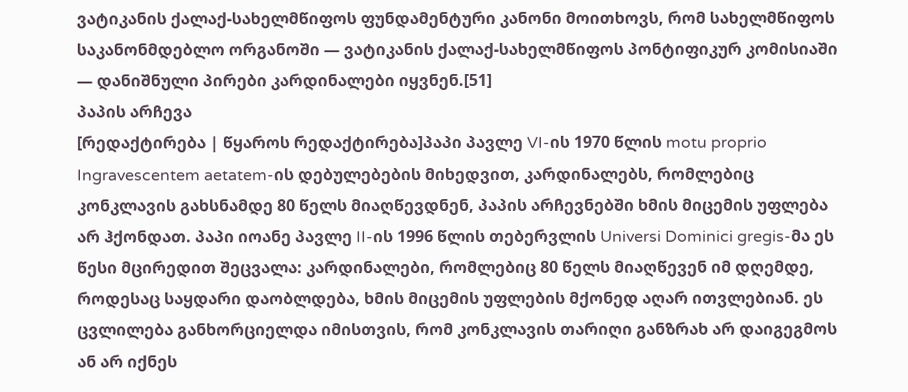ვატიკანის ქალაქ-სახელმწიფოს ფუნდამენტური კანონი მოითხოვს, რომ სახელმწიფოს საკანონმდებლო ორგანოში — ვატიკანის ქალაქ-სახელმწიფოს პონტიფიკურ კომისიაში — დანიშნული პირები კარდინალები იყვნენ.[51]
პაპის არჩევა
[რედაქტირება | წყაროს რედაქტირება]პაპი პავლე VI-ის 1970 წლის motu proprio Ingravescentem aetatem-ის დებულებების მიხედვით, კარდინალებს, რომლებიც კონკლავის გახსნამდე 80 წელს მიაღწევდნენ, პაპის არჩევნებში ხმის მიცემის უფლება არ ჰქონდათ. პაპი იოანე პავლე II-ის 1996 წლის თებერვლის Universi Dominici gregis-მა ეს წესი მცირედით შეცვალა: კარდინალები, რომლებიც 80 წელს მიაღწევენ იმ დღემდე, როდესაც საყდარი დაობლდება, ხმის მიცემის უფლების მქონედ აღარ ითვლებიან. ეს ცვლილება განხორციელდა იმისთვის, რომ კონკლავის თარიღი განზრახ არ დაიგეგმოს ან არ იქნეს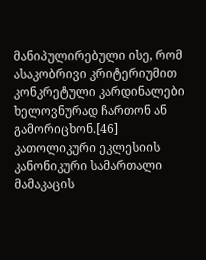მანიპულირებული ისე, რომ ასაკობრივი კრიტერიუმით კონკრეტული კარდინალები ხელოვნურად ჩართონ ან გამორიცხონ.[46]
კათოლიკური ეკლესიის კანონიკური სამართალი მამაკაცის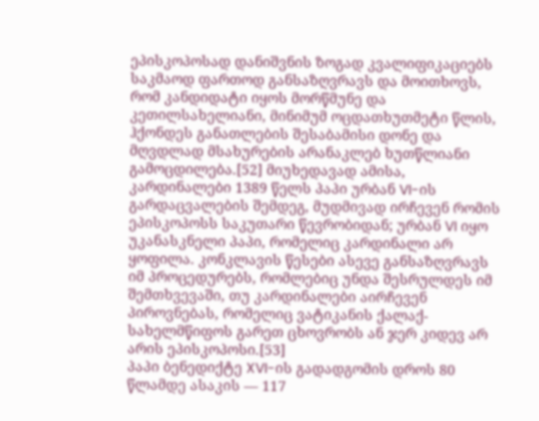ეპისკოპოსად დანიშვნის ზოგად კვალიფიკაციებს საკმაოდ ფართოდ განსაზღვრავს და მოითხოვს, რომ კანდიდატი იყოს მორწმუნე და კეთილსახელიანი, მინიმუმ ოცდათხუთმეტი წლის, ჰქონდეს განათლების შესაბამისი დონე და მღვდლად მსახურების არანაკლებ ხუთწლიანი გამოცდილება.[52] მიუხედავად ამისა, კარდინალები 1389 წელს პაპი ურბან VI-ის გარდაცვალების შემდეგ, მუდმივად ირჩევენ რომის ეპისკოპოსს საკუთარი წევრობიდან; ურბან VI იყო უკანასკნელი პაპი, რომელიც კარდინალი არ ყოფილა. კონკლავის წესები ასევე განსაზღვრავს იმ პროცედურებს, რომლებიც უნდა შესრულდეს იმ შემთხვევაში, თუ კარდინალები აირჩევენ პიროვნებას, რომელიც ვატიკანის ქალაქ-სახელმწიფოს გარეთ ცხოვრობს ან ჯერ კიდევ არ არის ეპისკოპოსი.[53]
პაპი ბენედიქტე XVI-ის გადადგომის დროს 80 წლამდე ასაკის — 117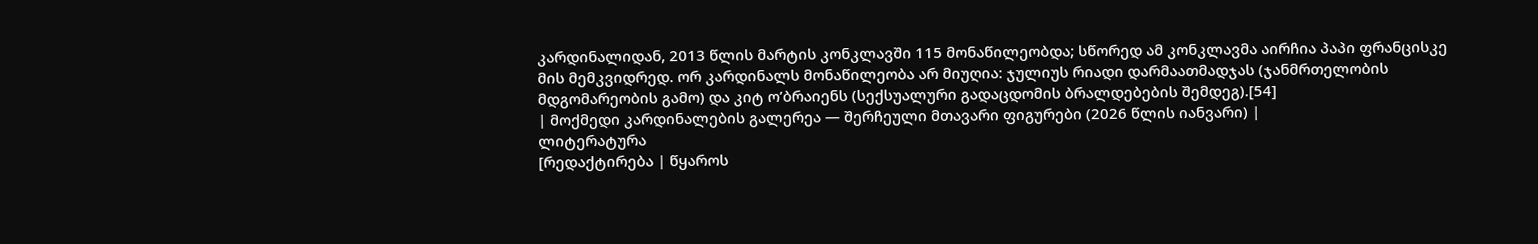კარდინალიდან, 2013 წლის მარტის კონკლავში 115 მონაწილეობდა; სწორედ ამ კონკლავმა აირჩია პაპი ფრანცისკე მის მემკვიდრედ. ორ კარდინალს მონაწილეობა არ მიუღია: ჯულიუს რიადი დარმაათმადჯას (ჯანმრთელობის მდგომარეობის გამო) და კიტ ო’ბრაიენს (სექსუალური გადაცდომის ბრალდებების შემდეგ).[54]
| მოქმედი კარდინალების გალერეა — შერჩეული მთავარი ფიგურები (2026 წლის იანვარი) |
ლიტერატურა
[რედაქტირება | წყაროს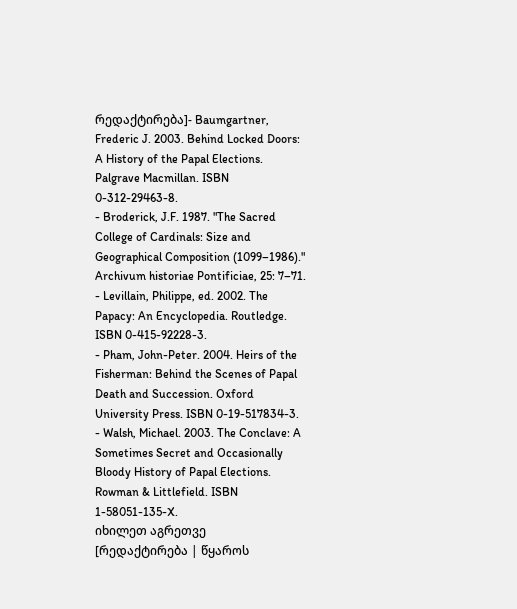რედაქტირება]- Baumgartner, Frederic J. 2003. Behind Locked Doors: A History of the Papal Elections. Palgrave Macmillan. ISBN 0-312-29463-8.
- Broderick, J.F. 1987. "The Sacred College of Cardinals: Size and Geographical Composition (1099–1986)." Archivum historiae Pontificiae, 25: 7–71.
- Levillain, Philippe, ed. 2002. The Papacy: An Encyclopedia. Routledge. ISBN 0-415-92228-3.
- Pham, John-Peter. 2004. Heirs of the Fisherman: Behind the Scenes of Papal Death and Succession. Oxford University Press. ISBN 0-19-517834-3.
- Walsh, Michael. 2003. The Conclave: A Sometimes Secret and Occasionally Bloody History of Papal Elections. Rowman & Littlefield. ISBN 1-58051-135-X.
იხილეთ აგრეთვე
[რედაქტირება | წყაროს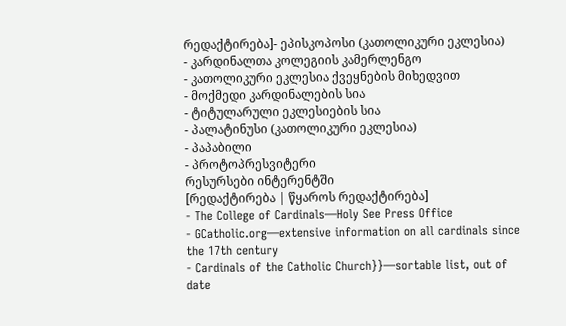რედაქტირება]- ეპისკოპოსი (კათოლიკური ეკლესია)
- კარდინალთა კოლეგიის კამერლენგო
- კათოლიკური ეკლესია ქვეყნების მიხედვით
- მოქმედი კარდინალების სია
- ტიტულარული ეკლესიების სია
- პალატინუსი (კათოლიკური ეკლესია)
- პაპაბილი
- პროტოპრესვიტერი
რესურსები ინტერენტში
[რედაქტირება | წყაროს რედაქტირება]
- The College of Cardinals—Holy See Press Office
- GCatholic.org—extensive information on all cardinals since the 17th century
- Cardinals of the Catholic Church}}—sortable list, out of date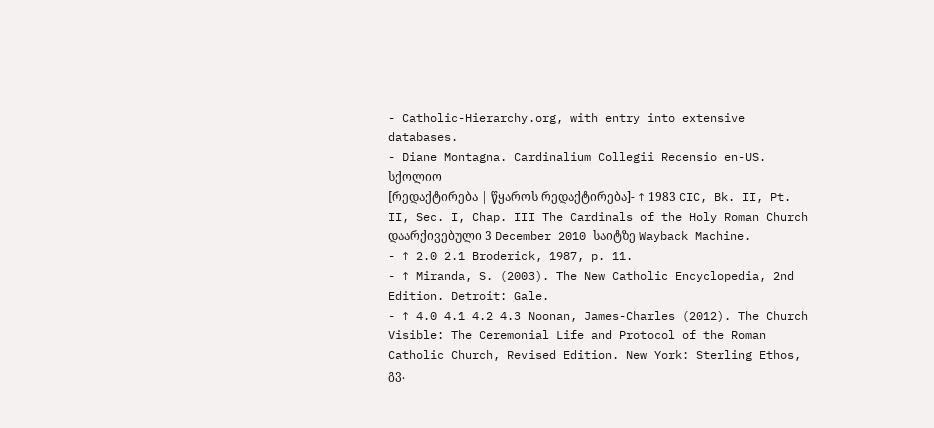- Catholic-Hierarchy.org, with entry into extensive databases.
- Diane Montagna. Cardinalium Collegii Recensio en-US.
სქოლიო
[რედაქტირება | წყაროს რედაქტირება]- ↑ 1983 CIC, Bk. II, Pt. II, Sec. I, Chap. III The Cardinals of the Holy Roman Church დაარქივებული 3 December 2010 საიტზე Wayback Machine.
- ↑ 2.0 2.1 Broderick, 1987, p. 11.
- ↑ Miranda, S. (2003). The New Catholic Encyclopedia, 2nd Edition. Detroit: Gale.
- ↑ 4.0 4.1 4.2 4.3 Noonan, James-Charles (2012). The Church Visible: The Ceremonial Life and Protocol of the Roman Catholic Church, Revised Edition. New York: Sterling Ethos, გვ.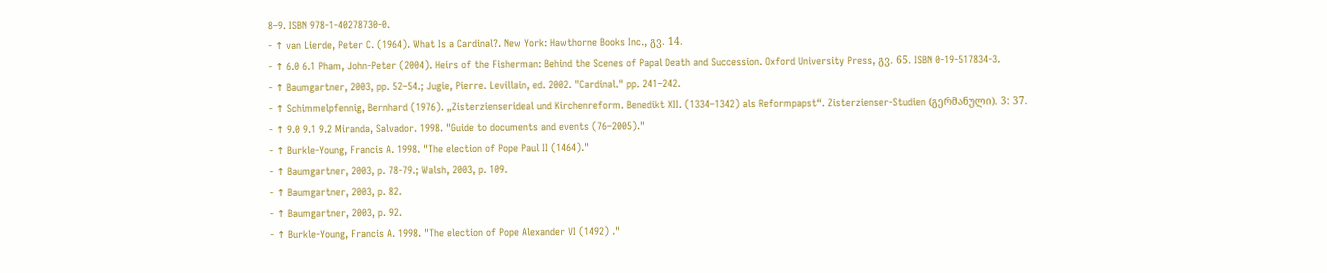8–9. ISBN 978-1-40278730-0.
- ↑ van Lierde, Peter C. (1964). What Is a Cardinal?. New York: Hawthorne Books Inc., გვ. 14.
- ↑ 6.0 6.1 Pham, John-Peter (2004). Heirs of the Fisherman: Behind the Scenes of Papal Death and Succession. Oxford University Press, გვ. 65. ISBN 0-19-517834-3.
- ↑ Baumgartner, 2003, pp. 52–54.; Jugie, Pierre. Levillain, ed. 2002. "Cardinal." pp. 241–242.
- ↑ Schimmelpfennig, Bernhard (1976). „Zisterzienserideal und Kirchenreform. Benedikt XII. (1334–1342) als Reformpapst“. Zisterzienser-Studien (გერმანული). 3: 37.
- ↑ 9.0 9.1 9.2 Miranda, Salvador. 1998. "Guide to documents and events (76–2005)."
- ↑ Burkle-Young, Francis A. 1998. "The election of Pope Paul II (1464)."
- ↑ Baumgartner, 2003, p. 78-79.; Walsh, 2003, p. 109.
- ↑ Baumgartner, 2003, p. 82.
- ↑ Baumgartner, 2003, p. 92.
- ↑ Burkle-Young, Francis A. 1998. "The election of Pope Alexander VI (1492) ."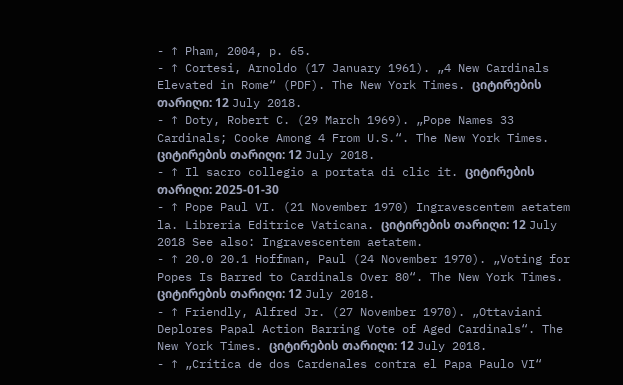- ↑ Pham, 2004, p. 65.
- ↑ Cortesi, Arnoldo (17 January 1961). „4 New Cardinals Elevated in Rome“ (PDF). The New York Times. ციტირების თარიღი: 12 July 2018.
- ↑ Doty, Robert C. (29 March 1969). „Pope Names 33 Cardinals; Cooke Among 4 From U.S.“. The New York Times. ციტირების თარიღი: 12 July 2018.
- ↑ Il sacro collegio a portata di clic it. ციტირების თარიღი: 2025-01-30
- ↑ Pope Paul VI. (21 November 1970) Ingravescentem aetatem la. Libreria Editrice Vaticana. ციტირების თარიღი: 12 July 2018 See also: Ingravescentem aetatem.
- ↑ 20.0 20.1 Hoffman, Paul (24 November 1970). „Voting for Popes Is Barred to Cardinals Over 80“. The New York Times. ციტირების თარიღი: 12 July 2018.
- ↑ Friendly, Alfred Jr. (27 November 1970). „Ottaviani Deplores Papal Action Barring Vote of Aged Cardinals“. The New York Times. ციტირების თარიღი: 12 July 2018.
- ↑ „Crítica de dos Cardenales contra el Papa Paulo VI“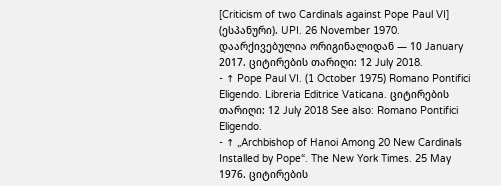[Criticism of two Cardinals against Pope Paul VI] (ესპანური). UPI. 26 November 1970. დაარქივებულია ორიგინალიდან — 10 January 2017. ციტირების თარიღი: 12 July 2018.
- ↑ Pope Paul VI. (1 October 1975) Romano Pontifici Eligendo. Libreria Editrice Vaticana. ციტირების თარიღი: 12 July 2018 See also: Romano Pontifici Eligendo.
- ↑ „Archbishop of Hanoi Among 20 New Cardinals Installed by Pope“. The New York Times. 25 May 1976. ციტირების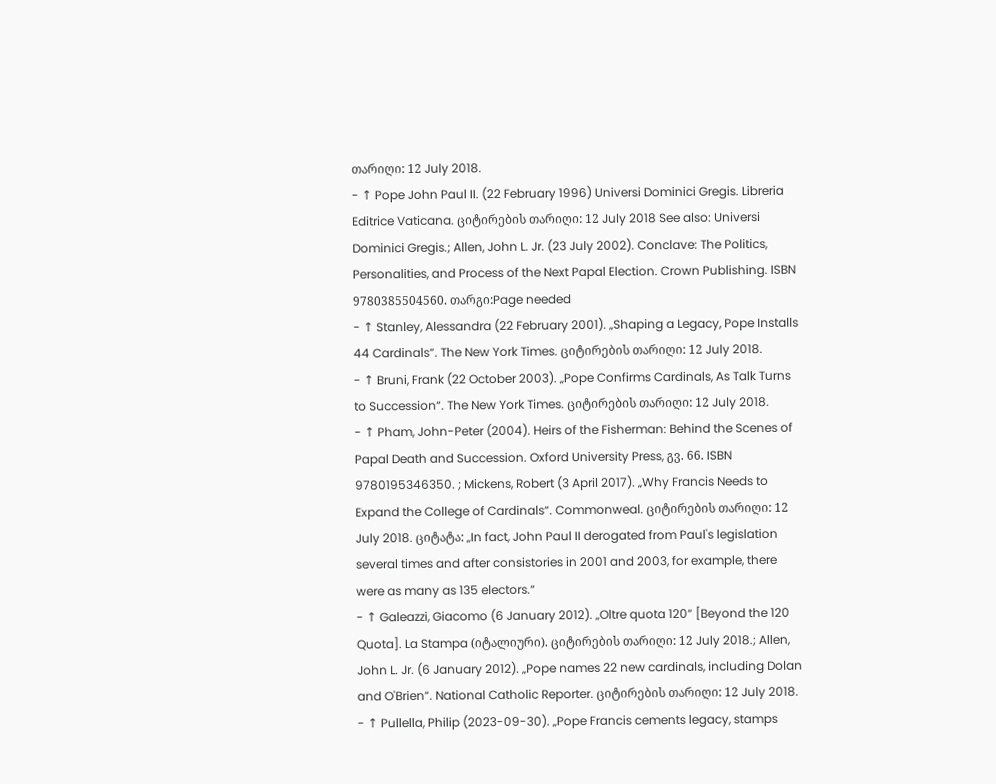თარიღი: 12 July 2018.
- ↑ Pope John Paul II. (22 February 1996) Universi Dominici Gregis. Libreria Editrice Vaticana. ციტირების თარიღი: 12 July 2018 See also: Universi Dominici Gregis.; Allen, John L. Jr. (23 July 2002). Conclave: The Politics, Personalities, and Process of the Next Papal Election. Crown Publishing. ISBN 9780385504560. თარგი:Page needed
- ↑ Stanley, Alessandra (22 February 2001). „Shaping a Legacy, Pope Installs 44 Cardinals“. The New York Times. ციტირების თარიღი: 12 July 2018.
- ↑ Bruni, Frank (22 October 2003). „Pope Confirms Cardinals, As Talk Turns to Succession“. The New York Times. ციტირების თარიღი: 12 July 2018.
- ↑ Pham, John-Peter (2004). Heirs of the Fisherman: Behind the Scenes of Papal Death and Succession. Oxford University Press, გვ. 66. ISBN 9780195346350. ; Mickens, Robert (3 April 2017). „Why Francis Needs to Expand the College of Cardinals“. Commonweal. ციტირების თარიღი: 12 July 2018. ციტატა: „In fact, John Paul II derogated from Paul's legislation several times and after consistories in 2001 and 2003, for example, there were as many as 135 electors.“
- ↑ Galeazzi, Giacomo (6 January 2012). „Oltre quota 120“ [Beyond the 120 Quota]. La Stampa (იტალიური). ციტირების თარიღი: 12 July 2018.; Allen, John L. Jr. (6 January 2012). „Pope names 22 new cardinals, including Dolan and O'Brien“. National Catholic Reporter. ციტირების თარიღი: 12 July 2018.
- ↑ Pullella, Philip (2023-09-30). „Pope Francis cements legacy, stamps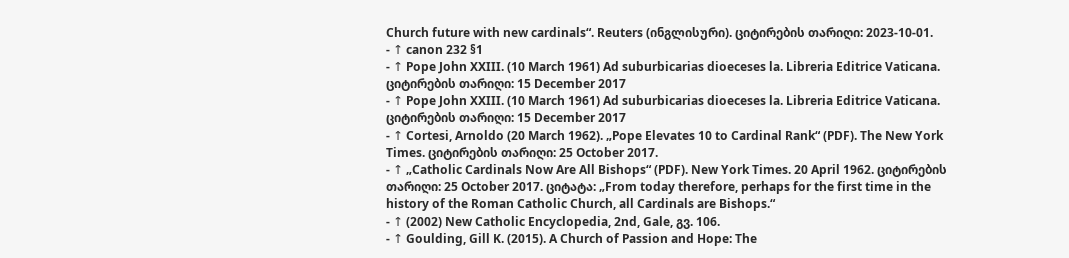Church future with new cardinals“. Reuters (ინგლისური). ციტირების თარიღი: 2023-10-01.
- ↑ canon 232 §1
- ↑ Pope John XXIII. (10 March 1961) Ad suburbicarias dioeceses la. Libreria Editrice Vaticana. ციტირების თარიღი: 15 December 2017
- ↑ Pope John XXIII. (10 March 1961) Ad suburbicarias dioeceses la. Libreria Editrice Vaticana. ციტირების თარიღი: 15 December 2017
- ↑ Cortesi, Arnoldo (20 March 1962). „Pope Elevates 10 to Cardinal Rank“ (PDF). The New York Times. ციტირების თარიღი: 25 October 2017.
- ↑ „Catholic Cardinals Now Are All Bishops“ (PDF). New York Times. 20 April 1962. ციტირების თარიღი: 25 October 2017. ციტატა: „From today therefore, perhaps for the first time in the history of the Roman Catholic Church, all Cardinals are Bishops.“
- ↑ (2002) New Catholic Encyclopedia, 2nd, Gale, გვ. 106.
- ↑ Goulding, Gill K. (2015). A Church of Passion and Hope: The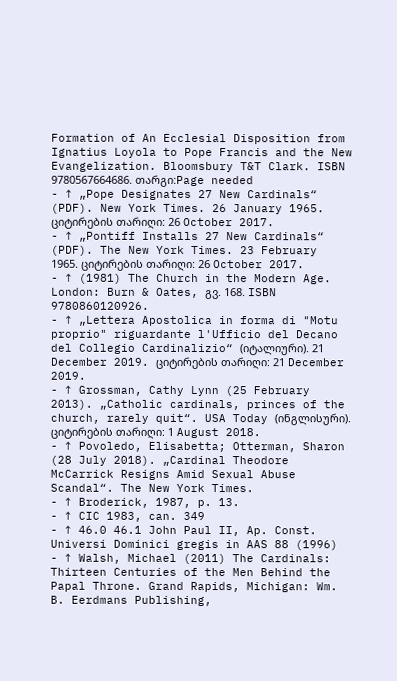Formation of An Ecclesial Disposition from Ignatius Loyola to Pope Francis and the New Evangelization. Bloomsbury T&T Clark. ISBN 9780567664686. თარგი:Page needed
- ↑ „Pope Designates 27 New Cardinals“ (PDF). New York Times. 26 January 1965. ციტირების თარიღი: 26 October 2017.
- ↑ „Pontiff Installs 27 New Cardinals“ (PDF). The New York Times. 23 February 1965. ციტირების თარიღი: 26 October 2017.
- ↑ (1981) The Church in the Modern Age. London: Burn & Oates, გვ. 168. ISBN 9780860120926.
- ↑ „Lettera Apostolica in forma di "Motu proprio" riguardante l'Ufficio del Decano del Collegio Cardinalizio“ (იტალიური). 21 December 2019. ციტირების თარიღი: 21 December 2019.
- ↑ Grossman, Cathy Lynn (25 February 2013). „Catholic cardinals, princes of the church, rarely quit“. USA Today (ინგლისური). ციტირების თარიღი: 1 August 2018.
- ↑ Povoledo, Elisabetta; Otterman, Sharon (28 July 2018). „Cardinal Theodore McCarrick Resigns Amid Sexual Abuse Scandal“. The New York Times.
- ↑ Broderick, 1987, p. 13.
- ↑ CIC 1983, can. 349
- ↑ 46.0 46.1 John Paul II, Ap. Const. Universi Dominici gregis in AAS 88 (1996)
- ↑ Walsh, Michael (2011) The Cardinals: Thirteen Centuries of the Men Behind the Papal Throne. Grand Rapids, Michigan: Wm. B. Eerdmans Publishing,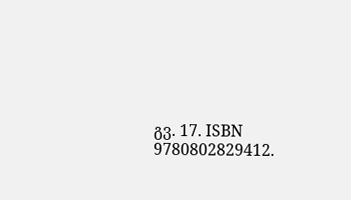გვ. 17. ISBN 9780802829412.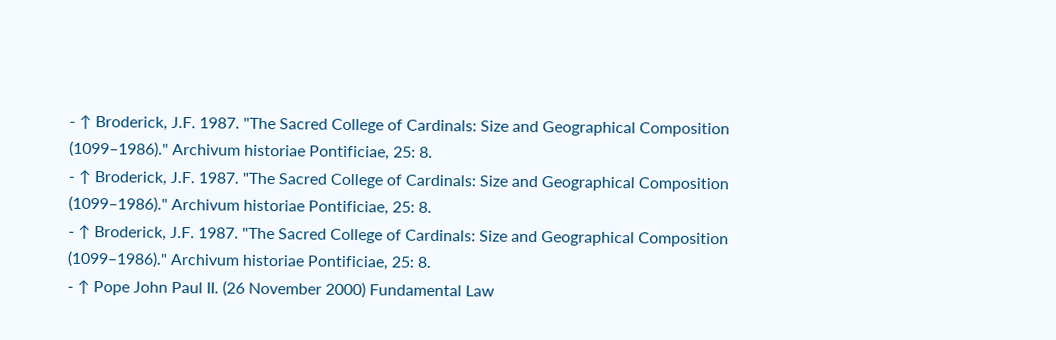- ↑ Broderick, J.F. 1987. "The Sacred College of Cardinals: Size and Geographical Composition (1099–1986)." Archivum historiae Pontificiae, 25: 8.
- ↑ Broderick, J.F. 1987. "The Sacred College of Cardinals: Size and Geographical Composition (1099–1986)." Archivum historiae Pontificiae, 25: 8.
- ↑ Broderick, J.F. 1987. "The Sacred College of Cardinals: Size and Geographical Composition (1099–1986)." Archivum historiae Pontificiae, 25: 8.
- ↑ Pope John Paul II. (26 November 2000) Fundamental Law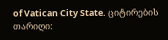of Vatican City State. ციტირების თარიღი: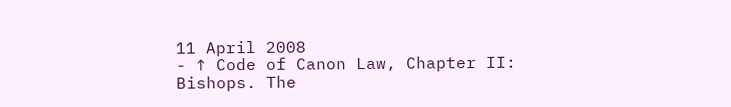11 April 2008
- ↑ Code of Canon Law, Chapter II: Bishops. The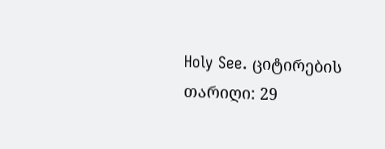Holy See. ციტირების თარიღი: 29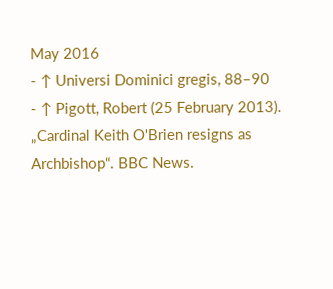May 2016
- ↑ Universi Dominici gregis, 88–90
- ↑ Pigott, Robert (25 February 2013). „Cardinal Keith O'Brien resigns as Archbishop“. BBC News.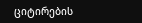ციტირების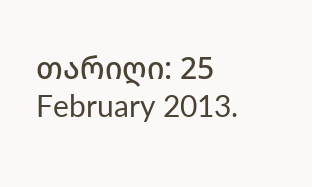თარიღი: 25 February 2013.